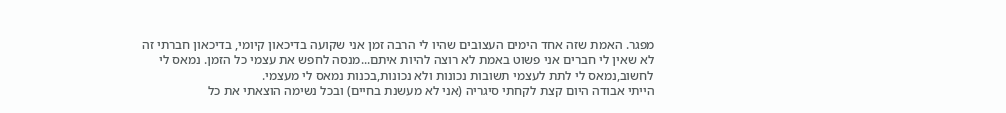מפגר. האמת שזה אחד הימים העצובים שהיו לי הרבה זמן אני שקועה בדיכאון קיומי, בדיכאון חברתי זה לא שאין לי חברים אני פשוט באמת לא רוצה להיות איתם...מנסה לחפש את עצמי כל הזמן. נמאס לי לחשוב,נמאס לי לתת לעצמי תשובות נכונות ולא נכונות,בכנות נמאס לי מעצמי.
הייתי אבודה היום קצת לקחתי סיגריה (אני לא מעשנת בחיים) ובכל נשימה הוצאתי את כל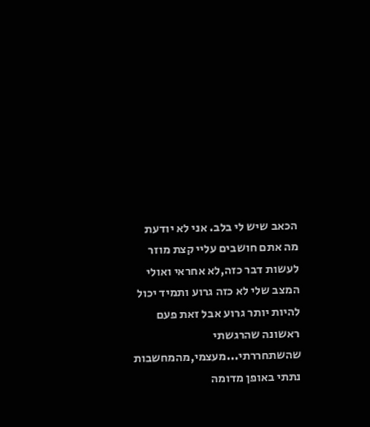הכאב שיש לי בלב. אני לא יודעת מה אתם חושבים עליי קצת מוזר לעשות דבר כזה,לא אחראי ואולי המצב שלי לא כזה גרוע ותמיד יכול להיות יותר גרוע אבל זאת פעם ראשונה שהרגשתי שהשתחררתי...מעצמי,מהמחשבות נתתי באופן מדומה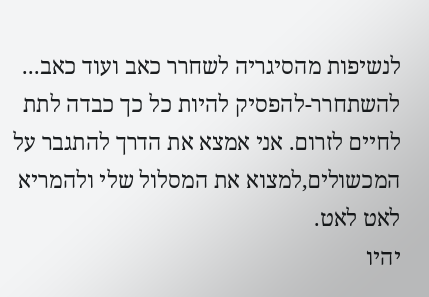לנשיפות מהסיגריה לשחרר כאב ועוד כאב...
להשתחרר-להפסיק להיות כל כך כבדה לתת לחיים לזרום. אני אמצא את הדרך להתגבר על המכשולים,למצוא את המסלול שלי ולהמריא לאט לאט.
יהיו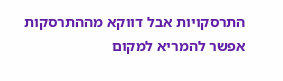התרסקויות אבל דווקא מההתרסקות אפשר להמריא למקום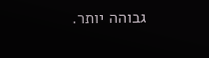גבוהה יותר.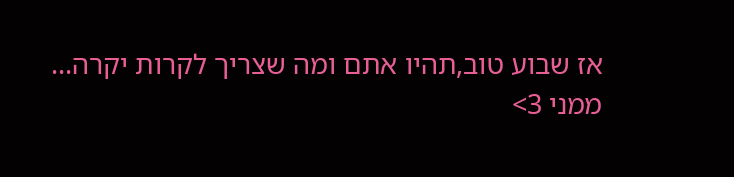אז שבוע טוב,תהיו אתם ומה שצריך לקרות יקרה...
ממני 3>